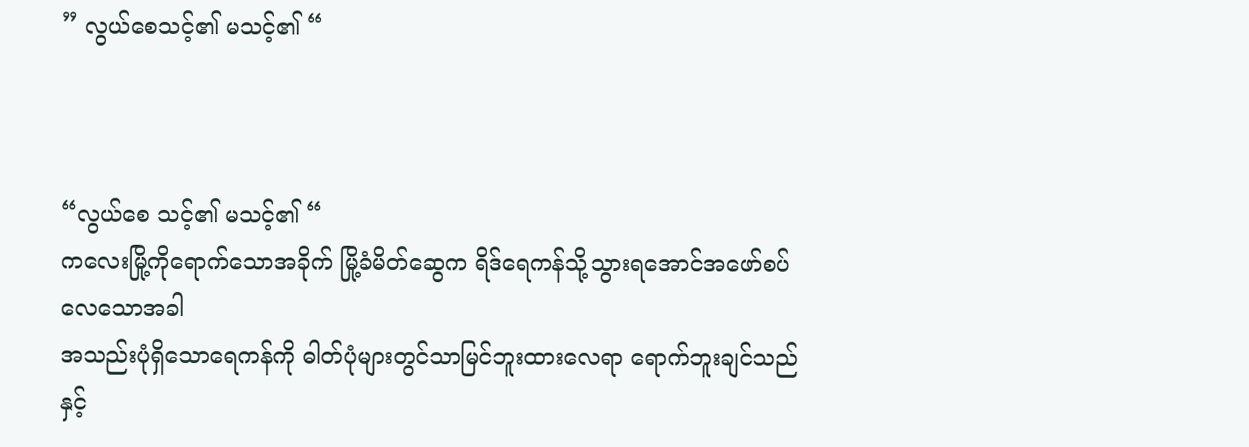” လွယ်စေသင့်၏ မသင့်၏ “



“လွယ်စေ သင့်၏ မသင့်၏ “
ကလေးမြို့ကိုရောက်သောအခိုက် မြို့ခံမိတ်ဆွေက ရိဒ်ရေကန်သို့သွားရအောင်အဖော်စပ်လေသောအခါ
အသည်းပုံရှိသောရေကန်ကို ဓါတ်ပုံများတွင်သာမြင်ဘူးထားလေရာ ရောက်ဘူးချင်သည်နှင့်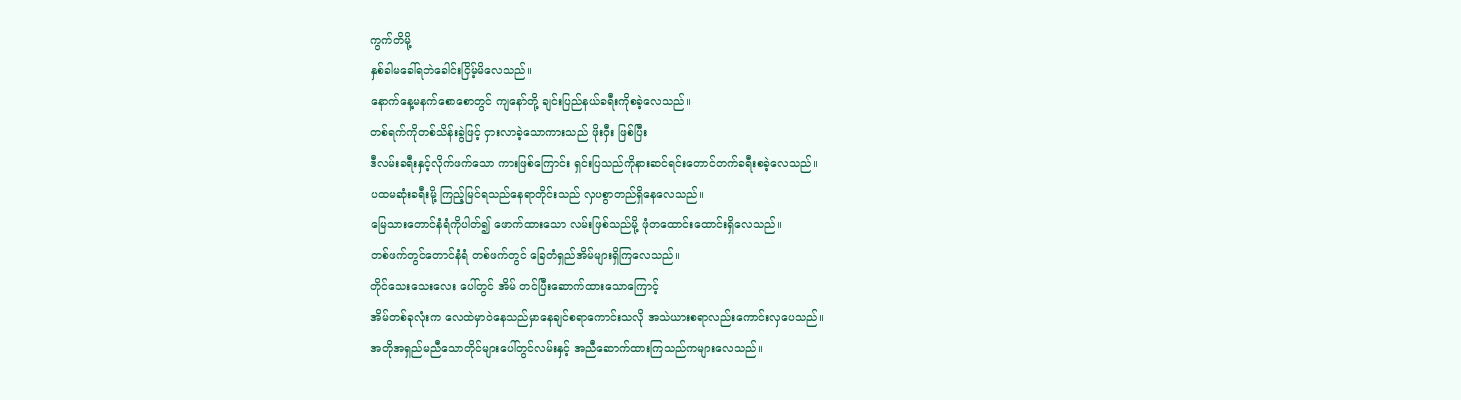ကွက်တိမို့
နှစ်ခါမခေါ်ရဘဲခေါင်းငြိမ့်မိလေသည်။
နောက်နေ့မနက်စောစောတွင် ကျနော်တို့ ချင်းပြည်နယ်ခရီးကိုစခဲ့လေသည်။
တစ်ရက်ကိုတစ်သိန်းခွဲဖြင့် ငှားလာခဲ့သောကားသည် ဖိုးဝှီး ဖြစ်ပြီး
ဒီလမ်းခရီးနှင့်လိုက်ဖက်သော ကားဖြစ်ကြောင်း ရှင်းပြသည်ကိုနားဆင်ရင်းတောင်တက်ခရီးစခဲ့လေသည်။
ပထမဆုံးခရီးမို့ ကြည့်မြင်ရသည်နေရာတိုင်းသည် လှပစွာတည်ရှိနေလေသည်။
မြေသားတောင်နံရံကိုပါတ်၍ ဖောက်ထားသော လမ်းဖြစ်သည်မို့ ဖုံတထောင်းထောင်းရှိလေသည်။
တစ်ဖက်တွင်တောင်နံရံ တစ်ဖက်တွင် ခြေတံရှည်အိမ်များရှိကြလေသည်။
တိုင်သေးသေးလေး ပေါ်တွင် အိမ် တင်ပြီးဆောက်ထားသောကြောင့်
အိမ်တစ်ခုလုံးက လေထဲမှာဝဲနေသည်မှာနေချင်စရာကောင်းသလို အသဲယားစရာလည်းကောင်းလှပေသည်။
အတိုအရှည်မညီသောတိုင်များပေါ်တွင်လမ်းနှင့် အညီဆောက်ထားကြသည်ကများလေသည်။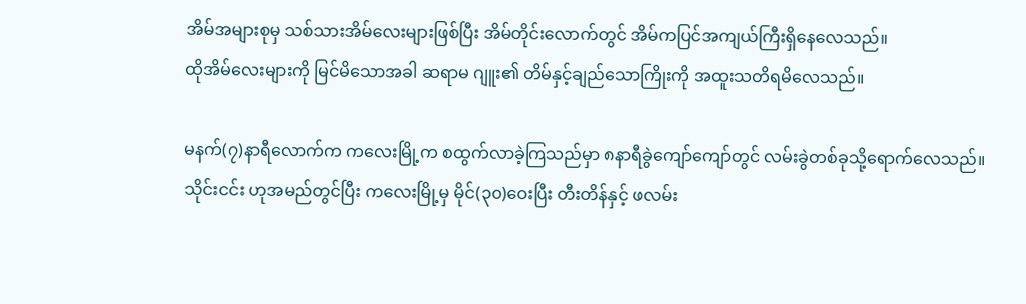အိမ်အများစုမှ သစ်သားအိမ်လေးများဖြစ်ပြီး အိမ်တိုင်းလောက်တွင် အိမ်ကပြင်အကျယ်ကြီးရှိနေလေသည်။
ထိုအိမ်လေးများကို မြင်မိသောအခါ ဆရာမ ဂျူး၏ တိမ်နှင့်ချည်သောကြိုးကို အထူးသတိရမိလေသည်။

မနက်(၇)နာရီလောက်က ကလေးမြို့က စထွက်လာခဲ့ကြသည်မှာ ၈နာရီခွဲကျော်ကျော်တွင် လမ်းခွဲတစ်ခုသို့ရောက်လေသည်။
သိုင်းငင်း ဟုအမည်တွင်ပြီး ကလေးမြို့မှ မိုင်(၃၀)ဝေးပြီး တီးတိန်နှင့် ဖလမ်း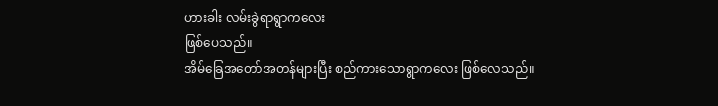ဟားခါး လမ်းခွဲရာရွာကလေး
ဖြစ်ပေသည်။
အိမ်ခြေအတော်အတန်များပြီး စည်ကားသောရွာကလေး ဖြစ်လေသည်။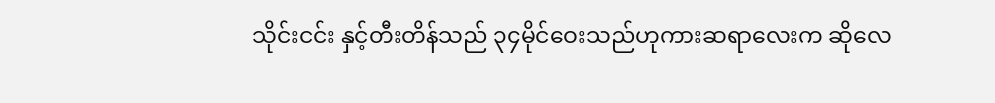သိုင်းငင်း နှင့်တီးတိန်သည် ၃၄မိုင်ဝေးသည်ဟုကားဆရာလေးက ဆိုလေ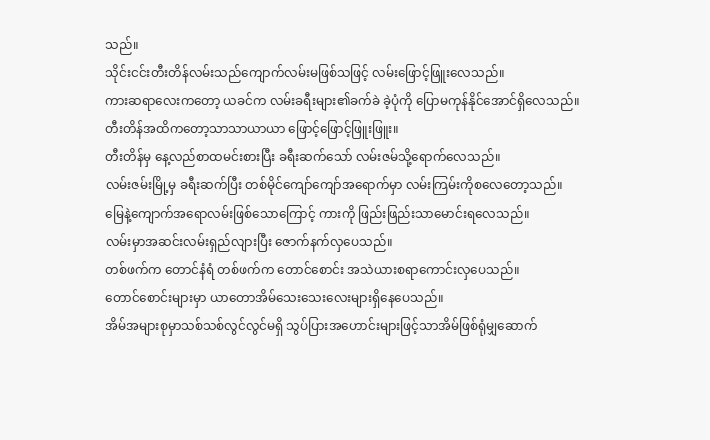သည်။
သိုင်းငင်းတီးတိန်လမ်းသည်ကျောက်လမ်းမဖြစ်သဖြင့် လမ်းဖြောင့်ဖြူးလေသည်။
ကားဆရာလေးကတော့ ယခင်က လမ်းခရီးများ၏ခက်ခဲ ခဲ့ပုံကို ပြောမကုန်နိုင်အောင်ရှိလေသည်။
တီးတိန်အထိကတော့သာသာယာယာ ဖြောင့်ဖြောင့်ဖြူးဖြူး။
တီးတိန်မှ နေ့လည်စာထမင်းစားပြီး ခရီးဆက်သော် လမ်းဇမ်သို့ရောက်လေသည်။
လမ်းဇမ်းမြို့မှ ခရီးဆက်ပြီး တစ်မိုင်ကျော်ကျော်အရောက်မှာ လမ်းကြမ်းကိုစလေတော့သည်။
မြေနဲ့ကျောက်အရောလမ်းဖြစ်သောကြောင့် ကားကို ဖြည်းဖြည်းသာမောင်းရလေသည်။
လမ်းမှာအဆင်းလမ်းရှည်လျားပြီး ဇောက်နက်လှပေသည်။
တစ်ဖက်က တောင်နံရံ တစ်ဖက်က တောင်စောင်း အသဲယားစရာကောင်းလှပေသည်။
တောင်စောင်းများမှာ ယာတောအိမ်သေးသေးလေးများရှိနေပေသည်။
အိမ်အများစုမှာသစ်သစ်လွင်လွင်မရှိ သွပ်ပြားအဟောင်းများဖြင့်သာအိမ်ဖြစ်ရုံမျှဆောက်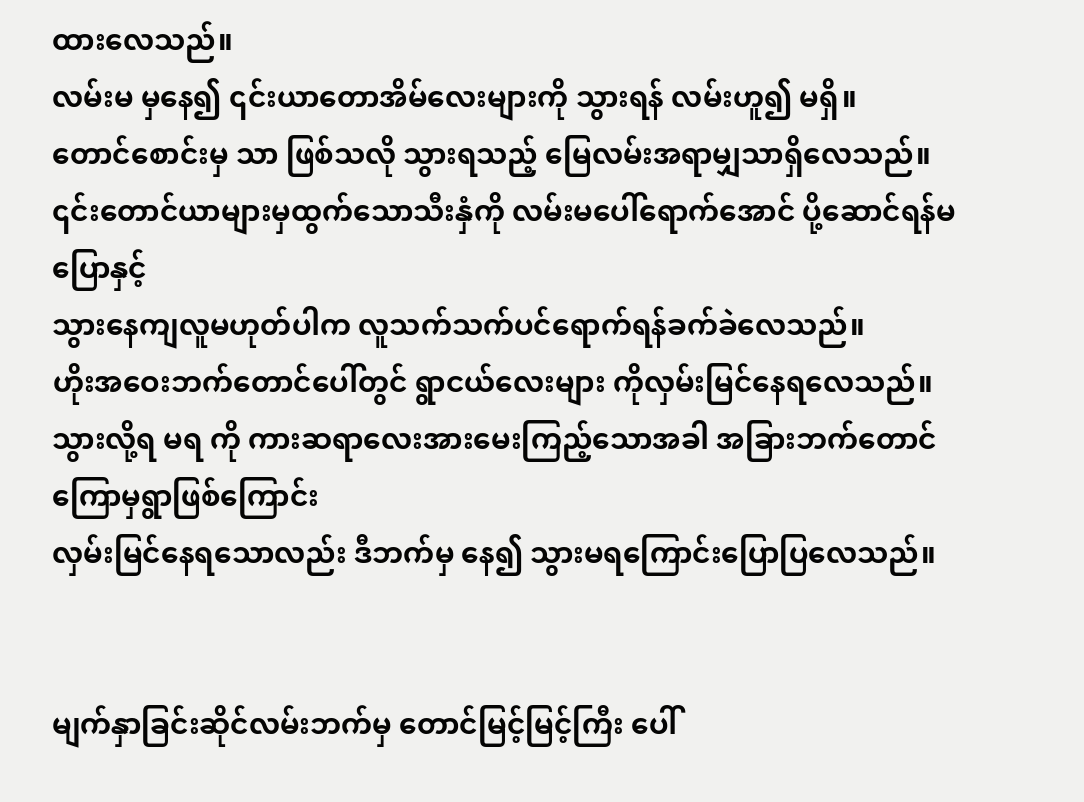ထားလေသည်။
လမ်းမ မှနေ၍ ၎င်းယာတောအိမ်လေးများကို သွားရန် လမ်းဟူ၍ မရှိ။
တောင်စောင်းမှ သာ ဖြစ်သလို သွားရသည့် မြေလမ်းအရာမျှသာရှိလေသည်။
၎င်းတောင်ယာများမှထွက်သောသီးနှံကို လမ်းမပေါ်ရောက်အောင် ပို့ဆောင်ရန်မပြောနှင့်
သွားနေကျလူမဟုတ်ပါက လူသက်သက်ပင်ရောက်ရန်ခက်ခဲလေသည်။
ဟိုးအဝေးဘက်တောင်ပေါ်တွင် ရွာငယ်လေးများ ကိုလှမ်းမြင်နေရလေသည်။
သွားလို့ရ မရ ကို ကားဆရာလေးအားမေးကြည့်သောအခါ အခြားဘက်တောင်ကြောမှရွာဖြစ်ကြောင်း
လှမ်းမြင်နေရသောလည်း ဒီဘက်မှ နေ၍ သွားမရကြောင်းပြောပြလေသည်။


မျက်နှာခြင်းဆိုင်လမ်းဘက်မှ တောင်မြင့်မြင့်ကြီး ပေါ်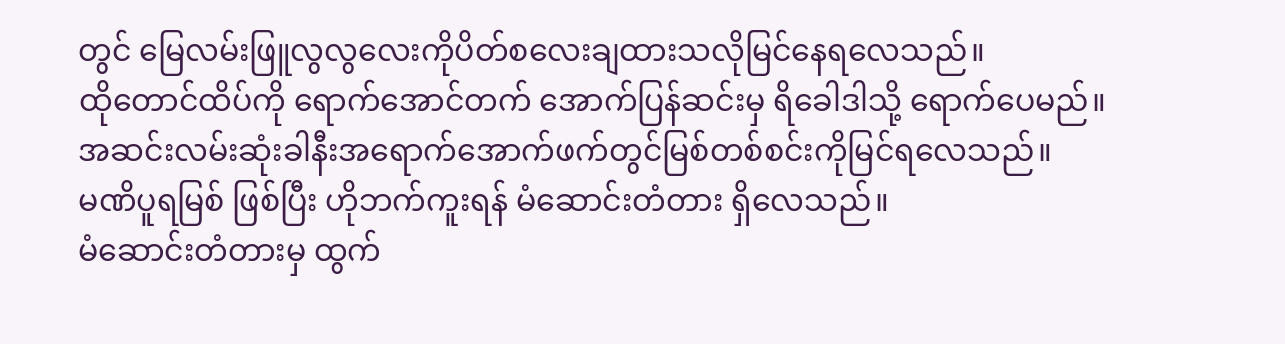တွင် မြေလမ်းဖြူလွလွလေးကိုပိတ်စလေးချထားသလိုမြင်နေရလေသည်။
ထိုတောင်ထိပ်ကို ရောက်အောင်တက် အောက်ပြန်ဆင်းမှ ရိခေါဒါသို့ ရောက်ပေမည်။
အဆင်းလမ်းဆုံးခါနီးအရောက်အောက်ဖက်တွင်မြစ်တစ်စင်းကိုမြင်ရလေသည်။
မဏိပူရမြစ် ဖြစ်ပြီး ဟိုဘက်ကူးရန် မံဆောင်းတံတား ရှိလေသည်။
မံဆောင်းတံတားမှ ထွက်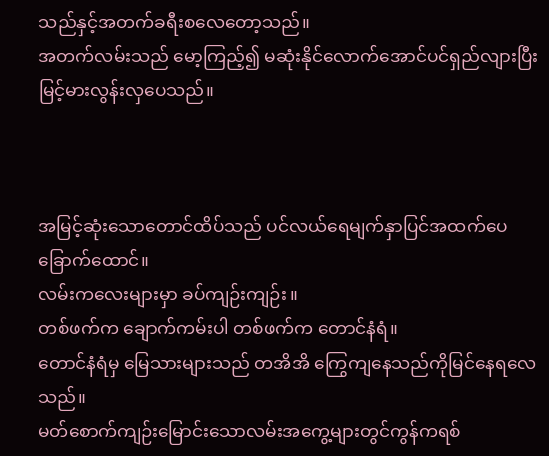သည်နှင့်အတက်ခရီးစလေတော့သည်။
အတက်လမ်းသည် မော့ကြည့်၍ မဆုံးနိုင်လောက်အောင်ပင်ရှည်လျားပြီး
မြင့်မားလွန်းလှပေသည်။



အမြင့်ဆုံးသောတောင်ထိပ်သည် ပင်လယ်ရေမျက်နှာပြင်အထက်ပေခြောက်ထောင်။
လမ်းကလေးများမှာ ခပ်ကျဉ်းကျဉ်း။
တစ်ဖက်က ချောက်ကမ်းပါ တစ်ဖက်က တောင်နံရံ။
တောင်နံရံမှ မြေသားများသည် တအိအိ ကြွေကျနေသည်ကိုမြင်နေရလေသည်။
မတ်စောက်ကျဉ်းမြောင်းသောလမ်းအကွေ့များတွင်ကွန်ကရစ်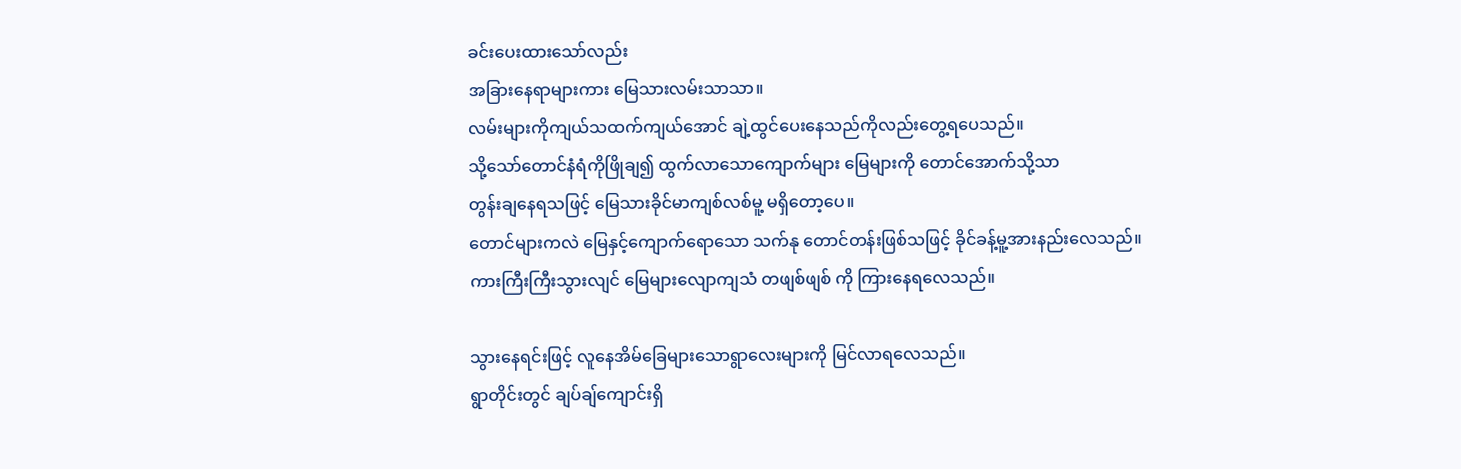ခင်းပေးထားသော်လည်း
အခြားနေရာများကား မြေသားလမ်းသာသာ။
လမ်းများကိုကျယ်သထက်ကျယ်အောင် ချဲ့ထွင်ပေးနေသည်ကိုလည်းတွေ့ရပေသည်။
သို့သော်တောင်နံရံကိုဖြိုချ၍ ထွက်လာသောကျောက်များ မြေများကို တောင်အောက်သို့သာ
တွန်းချနေရသဖြင့် မြေသားခိုင်မာကျစ်လစ်မူ့ မရှိတော့ပေ။
တောင်များကလဲ မြေနှင့်ကျောက်ရောသော သက်နု တောင်တန်းဖြစ်သဖြင့် ခိုင်ခန့်မူ့အားနည်းလေသည်။
ကားကြီးကြီးသွားလျင် မြေများလျောကျသံ တဖျစ်ဖျစ် ကို ကြားနေရလေသည်။

သွားနေရင်းဖြင့် လူနေအိမ်ခြေများသောရွာလေးများကို မြင်လာရလေသည်။
ရွာတိုင်းတွင် ချပ်ချ်ကျောင်းရှိ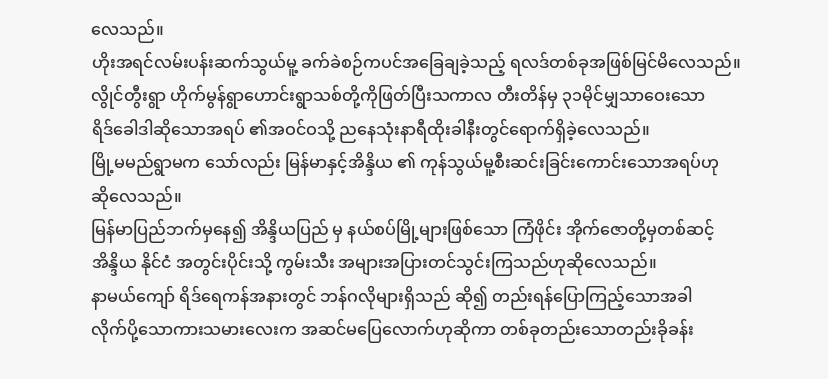လေသည်။
ဟိုးအရင်လမ်းပန်းဆက်သွယ်မူ့ ခက်ခဲစဉ်ကပင်အခြေချခဲ့သည့် ရလဒ်တစ်ခုအဖြစ်မြင်မိလေသည်။
လွိုင်တွီးရွာ ဟိုက်မွန်ရွာဟောင်းရွာသစ်တို့ကိုဖြတ်ပြီးသကာလ တီးတိန်မှ ၃၁မိုင်မျှသာဝေးသော
ရိဒ်ခေါဒါဆိုသောအရပ် ၏အဝင်ဝသို့ ညနေသုံးနာရီထိုးခါနီးတွင်ရောက်ရှိခဲ့လေသည်။
မြို့မမည်ရွာမက သော်လည်း မြန်မာနှင့်အိန္ဒိယ ၏ ကုန်သွယ်မူ့စီးဆင်းခြင်းကောင်းသောအရပ်ဟု
ဆိုလေသည်။
မြန်မာပြည်ဘက်မှနေ၍ အိန္ဒိယပြည် မှ နယ်စပ်မြို့များဖြစ်သော ကြံဖိုင်း အိုက်ဇောတို့မှတစ်ဆင့်
အိန္ဒိယ နိုင်ငံ အတွင်းပိုင်းသို့ ကွမ်းသီး အများအပြားတင်သွင်းကြသည်ဟုဆိုလေသည်။
နာမယ်ကျော် ရိဒ်ရေကန်အနားတွင် ဘန်ဂလိုများရှိသည် ဆို၍ တည်းရန်ပြောကြည့်သောအခါ
လိုက်ပို့သောကားသမားလေးက အဆင်မပြေလောက်ဟုဆိုကာ တစ်ခုတည်းသောတည်းခိုခန်း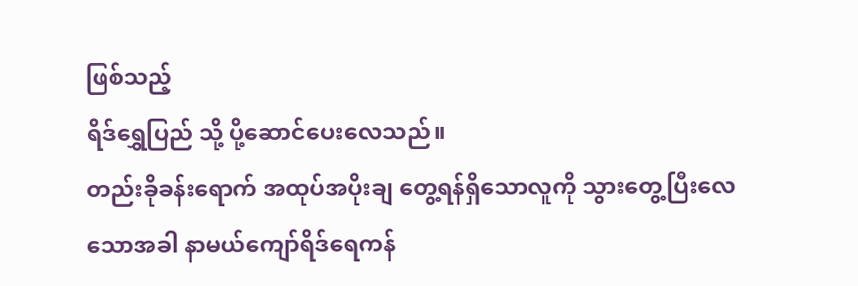ဖြစ်သည့်
ရိဒ်ရွှေပြည် သို့ ပို့ဆောင်ပေးလေသည်။
တည်းခိုခန်းရောက် အထုပ်အပိုးချ တွေ့ရန်ရှိသောလူကို သွားတွေ့ပြီးလေသောအခါ နာမယ်ကျော်ရိဒ်ရေကန်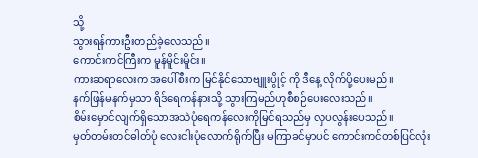သို့
သွားရန်ကားဦးတည်ခဲ့လေသည်။
ကောင်းကင်ကြီးက မူန်မိူင်းမိူင်း။
ကားဆရာလေးက အပေါ်စီးက မြင်နိုင်သောဗျူးပွိုင့် ကို ဒီနေ့ လိုက်ပို့ပေးမည်။
နက်ဖြန်မနက်မှသာ ရိဒ်ရေကန်နားသို့ သွားကြမည်ဟုစီစဉ်ပေးလေးသည်။
စိမ်းမှောင်လျက်ရှိသောအသဲပုံရေကန်လေးကိုမြင်ရသည်မှ လှပလွန်းပေသည်။
မှတ်တမ်းတင်ဓါတ်ပုံ လေးငါးပုံလောက်ရိုက်ပြီး မကြာခင်မှာပင် ကောင်းကင်တစ်ပြင်လုံး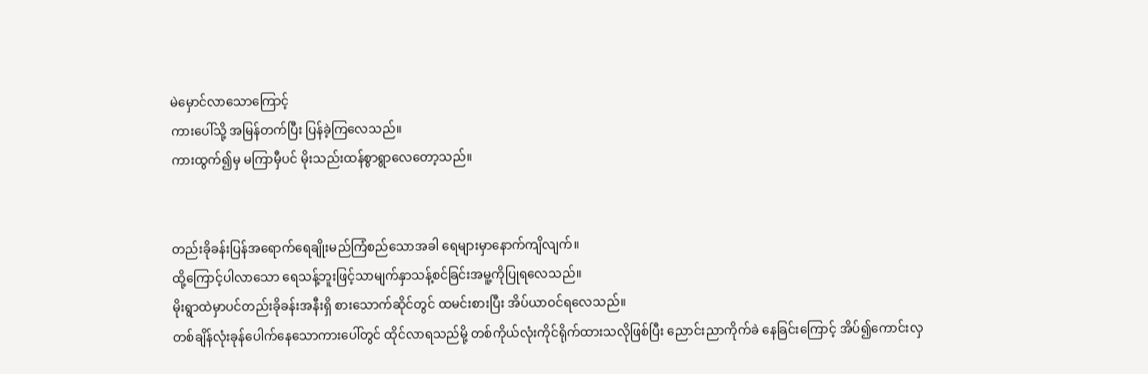မဲမှောင်လာသောကြောင့်
ကားပေါ်သို့ အမြန်တက်ပြီး ပြန်ခဲ့ကြလေသည်။
ကားထွက်၍မှ မကြာမှီပင် မိုးသည်းထန်စွာရွာလေတော့သည်။


တည်းခိုခန်းပြန်အရောက်ရေချိုးမည်ကြံစည်သောအခါ ရေများမှာနောက်ကျိလျက်။
ထို့ကြောင့်ပါလာသော ရေသန့်ဘူးဖြင့်သာမျက်နှာသန့်စင်ခြင်းအမူ့ကိုပြုရလေသည်။
မိုးရွာထဲမှာပင်တည်းခိုခန်းအနီးရှိ စားသောက်ဆိုင်တွင် ထမင်းစားပြီး အိပ်ယာဝင်ရလေသည်။
တစ်ချိန်လုံးခုန်ပေါက်နေသောကားပေါ်တွင် ထိုင်လာရသည်မို့ တစ်ကိုယ်လုံးကိုင်ရိုက်ထားသလိုဖြစ်ပြီး ညောင်းညာကိုက်ခဲ နေခြင်းကြောင့် အိပ်၍ကောင်းလှ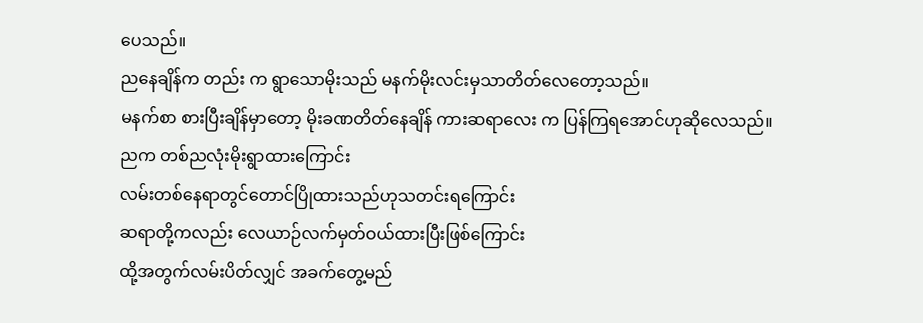ပေသည်။
ညနေချိန်က တည်း က ရွာသောမိုးသည် မနက်မိုးလင်းမှသာတိတ်လေတော့သည်။
မနက်စာ စားပြီးချိန်မှာတော့ မိုးခဏတိတ်နေချိန် ကားဆရာလေး က ပြန်ကြရအောင်ဟုဆိုလေသည်။
ညက တစ်ညလုံးမိုးရွာထားကြောင်း
လမ်းတစ်နေရာတွင်တောင်ပြိုထားသည်ဟုသတင်းရကြောင်း
ဆရာတို့ကလည်း လေယာဉ်လက်မှတ်ဝယ်ထားပြီးဖြစ်ကြောင်း
ထို့အတွက်လမ်းပိတ်လျှင် အခက်တွေ့မည်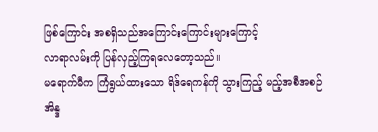ဖြစ်ကြောင်း အစရှိသည်အကြောင်းကြောင်းများကြောင့်
လာရာလမ်းကို ပြန်လှည့်ကြရလေတော့သည်။
မရောက်မီက ကြံရွယ်ထားသော ရိဒ်ရေကန်ကို သွားကြည့် မည့်အစီအစဉ်
အိန္ဒ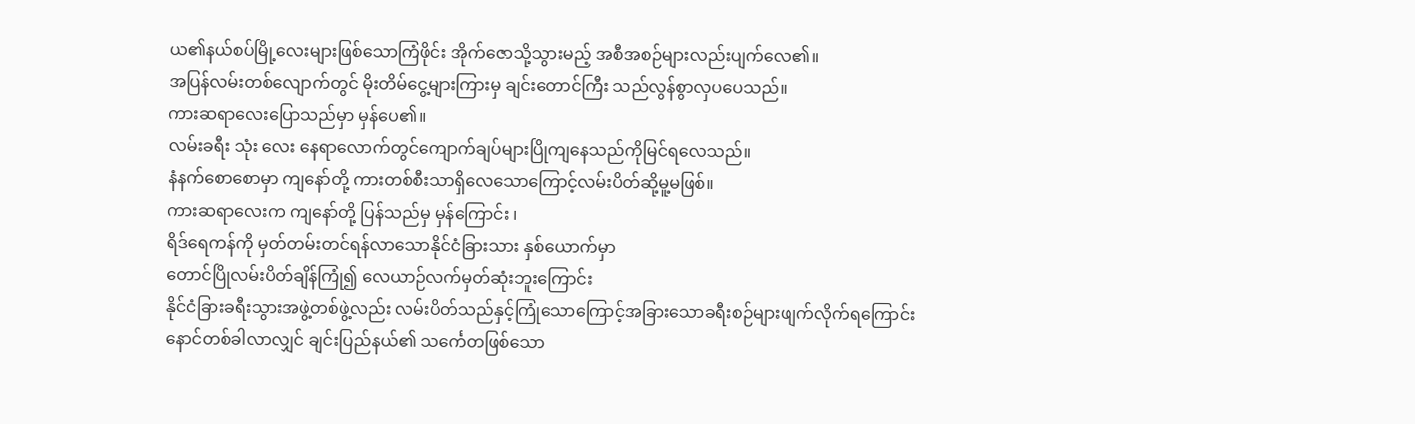ယ၏နယ်စပ်မြို့လေးများဖြစ်သောကြံဖိုင်း အိုက်ဇောသို့သွားမည့် အစီအစဉ်များလည်းပျက်လေ၏။
အပြန်လမ်းတစ်လျောက်တွင် မိုးတိမ်ငွေ့များကြားမှ ချင်းတောင်ကြီး သည်လွန်စွာလှပပေသည်။
ကားဆရာလေးပြောသည်မှာ မှန်ပေ၏။
လမ်းခရီး သုံး လေး နေရာလောက်တွင်ကျောက်ချပ်များပြိုကျနေသည်ကိုမြင်ရလေသည်။
နံနက်စောစောမှာ ကျနော်တို့ ကားတစ်စီးသာရှိလေသောကြောင့်လမ်းပိတ်ဆို့မူ့မဖြစ်။
ကားဆရာလေးက ကျနော်တို့ ပြန်သည်မှ မှန်ကြောင်း ၊
ရိဒ်ရေကန်ကို မှတ်တမ်းတင်ရန်လာသောနိုင်ငံခြားသား နှစ်ယောက်မှာ
တောင်ပြိုလမ်းပိတ်ချိန်ကြုံ၍ လေယာဉ်လက်မှတ်ဆုံးဘူးကြောင်း
နိုင်ငံခြားခရီးသွားအဖွဲ့တစ်ဖွဲ့လည်း လမ်းပိတ်သည်နှင့်ကြုံသောကြောင့်အခြားသောခရီးစဉ်များဖျက်လိုက်ရကြောင်း
နောင်တစ်ခါလာလျှင် ချင်းပြည်နယ်၏ သင်္ကေတဖြစ်သော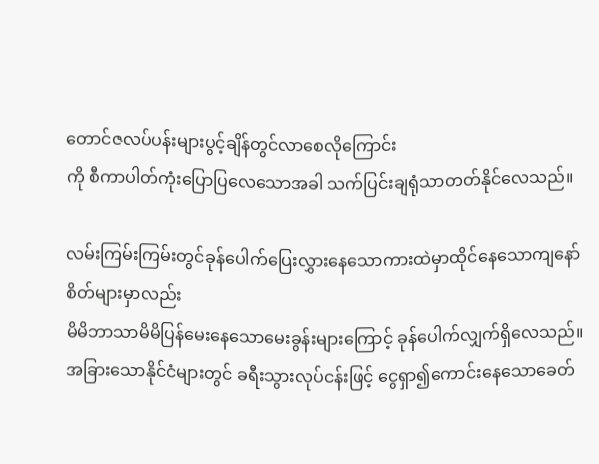တောင်ဇလပ်ပန်းများပွင့်ချိန်တွင်လာစေလိုကြောင်း
ကို စီကာပါတ်ကုံးပြောပြလေသောအခါ သက်ပြင်းချရုံသာတတ်နိုင်လေသည်။

လမ်းကြမ်းကြမ်းတွင်ခုန်ပေါက်ပြေးလွှားနေသောကားထဲမှာထိုင်နေသောကျနော်စိတ်များမှာလည်း
မိမိဘာသာမိမိပြန်မေးနေသောမေးခွန်းများကြောင့် ခုန်ပေါက်လျှက်ရှိလေသည်။
အခြားသောနိုင်ငံများတွင် ခရီးသွားလုပ်ငန်းဖြင့် ငွေရှာ၍ကောင်းနေသောခေတ်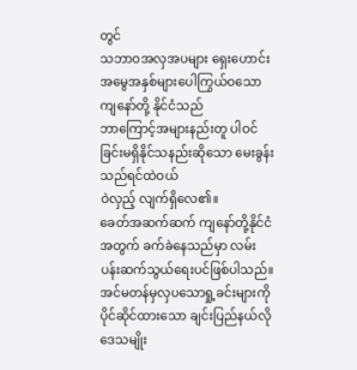တွင်
သဘာဝအလှအပများ ရှေးဟောင်းအမွေအနှစ်များပေါကြွယ်ဝသော ကျနော်တို့ နိုင်ငံသည်
ဘာကြောင့်အများနည်းတူ ပါဝင်ခြင်းမရှိနိုင်သနည်းဆိုသော မေးခွန်းသည်ရင်ထဲဝယ်
ဝဲလှည့် လျက်ရှိလေ၏။
ခေတ်အဆက်ဆက် ကျနော်တို့နိုင်ငံအတွက် ခက်ခဲနေသည်မှာ လမ်းပန်းဆက်သွယ်ရေးပင်ဖြစ်ပါသည်။
အင်မတန်မှလှပသောရှု့ခင်းများကို ပိုင်ဆိုင်ထားသော ချင်းပြည်နယ်လို ဒေသမျိုး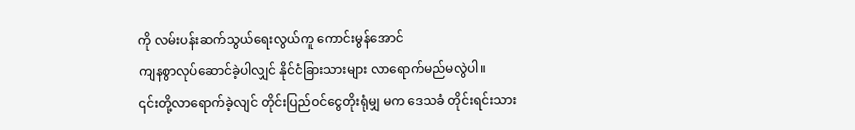ကို လမ်းပန်းဆက်သွယ်ရေးလွယ်ကူ ကောင်းမွန်အောင်
ကျနစွာလုပ်ဆောင်ခဲ့ပါလျှင် နိုင်ငံခြားသားများ လာရောက်မည်မလွဲပါ။
၎င်းတို့လာရောက်ခဲ့လျင် တိုင်းပြည်ဝင်ငွေတိုးရုံမျှ မက ဒေသခံ တိုင်းရင်းသား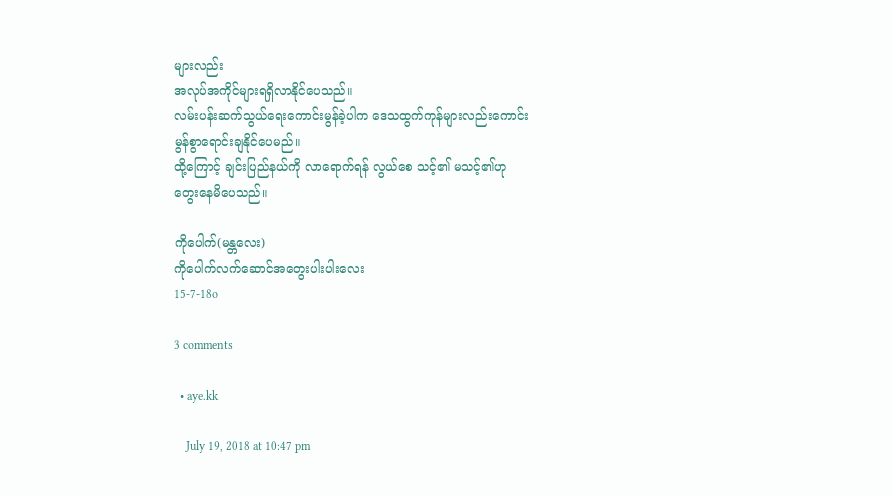များလည်း
အလုပ်အကိုင်များရရှိလာနိုင်ပေသည်။
လမ်းပန်းဆက်သွယ်ရေးကောင်းမွန်ခဲ့ပါက ဒေသထွက်ကုန်များလည်းကောင်းမွန်စွာရောင်းချနိုင်ပေမည်။
ထို့ကြောင့် ချင်းပြည်နယ်ကို လာရောက်ရန် လွယ်စေ သင့်၏ မသင့်၏ဟု တွေးနေမိပေသည်။

ကိုပေါက်(မန္တလေး)
ကိုပေါက်လက်ဆောင်အတွေးပါးပါးလေး
15-7-18o

3 comments

  • aye.kk

    July 19, 2018 at 10:47 pm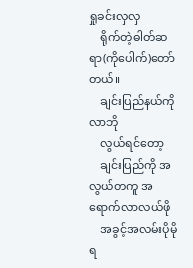ရှုခင်းလှလှ
    ရိုက်တဲ့ဓါတ်ဆရာ(ကိုပေါက်)တော်တယ်။
    ချင်းပြည်နယ်ကိုလာဘို
    လွယ်ရင်တော့
    ချင်းပြည်ကို အလွယ်တကူ အရောက်လာလယ်ဖို
    အခွင့်အလမ်းပိုမိုရ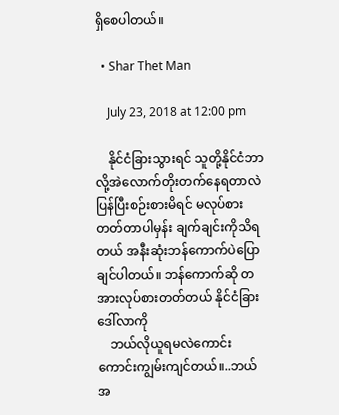ရှိစေပါတယ်။

  • Shar Thet Man

    July 23, 2018 at 12:00 pm

    နိုင်ငံခြားသွားရင် သူတို့နိုင်ငံဘာလို့အဲလောက်တိုးတက်နေရတာလဲပြန်ပြီးစဉ်းစားမိရင် မလုပ်စားတတ်တာပါမှန်း ချက်ချင်းကိုသိရတယ် အနီးဆုံးဘန်ကောက်ပဲပြောချင်ပါတယ်။ ဘန်ကောက်ဆို တအားလုပ်စားတတ်တယ် နိုင်ငံခြားဒေါ်လာကို
    ဘယ်လိုယူရမလဲကောင်းကောင်းကျွမ်းကျင်တယ်။..ဘယ်အ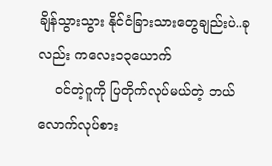ချိန်သွားသွား နိုင်ငံခြားသားတွေချည်းပဲ..ခုလည်း ကလေး၁၃ယောက်
    ဝင်တဲ့ဂူကို ပြတိုက်လုပ်မယ်တဲ့ ဘယ်လောက်လုပ်စား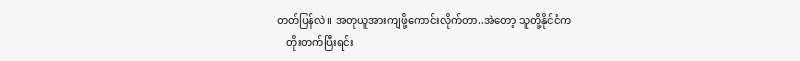တတ်ပြန်လဲ။ အတုယူအားကျဖို့ကောင်းလိုက်တာ..အဲတော့ သူတို့နိုင်ငံက
    တိုးတက်ပြီးရင်း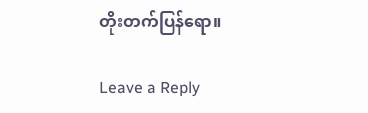တိုးတက်ပြန်ရော။

Leave a Reply